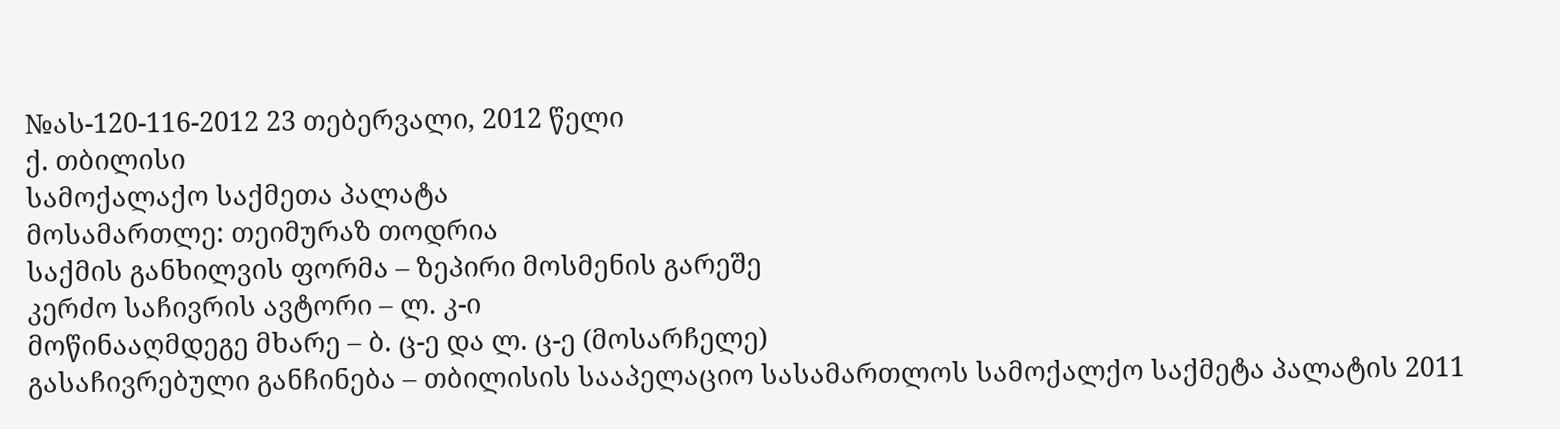№ას-120-116-2012 23 თებერვალი, 2012 წელი
ქ. თბილისი
სამოქალაქო საქმეთა პალატა
მოსამართლე: თეიმურაზ თოდრია
საქმის განხილვის ფორმა – ზეპირი მოსმენის გარეშე
კერძო საჩივრის ავტორი – ლ. კ-ი
მოწინააღმდეგე მხარე – ბ. ც-ე და ლ. ც-ე (მოსარჩელე)
გასაჩივრებული განჩინება – თბილისის სააპელაციო სასამართლოს სამოქალქო საქმეტა პალატის 2011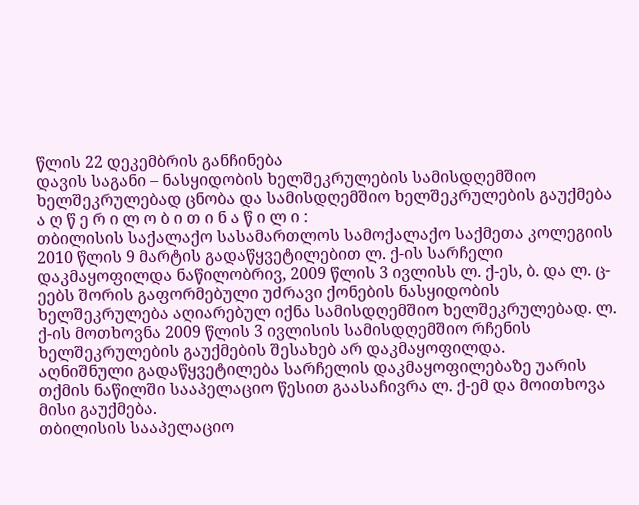წლის 22 დეკემბრის განჩინება
დავის საგანი – ნასყიდობის ხელშეკრულების სამისდღემშიო ხელშეკრულებად ცნობა და სამისდღემშიო ხელშეკრულების გაუქმება
ა ღ წ ე რ ი ლ ო ბ ი თ ი ნ ა წ ი ლ ი :
თბილისის საქალაქო სასამართლოს სამოქალაქო საქმეთა კოლეგიის 2010 წლის 9 მარტის გადაწყვეტილებით ლ. ქ-ის სარჩელი დაკმაყოფილდა ნაწილობრივ, 2009 წლის 3 ივლისს ლ. ქ-ეს, ბ. და ლ. ც-ეებს შორის გაფორმებული უძრავი ქონების ნასყიდობის ხელშეკრულება აღიარებულ იქნა სამისდღემშიო ხელშეკრულებად. ლ. ქ-ის მოთხოვნა 2009 წლის 3 ივლისის სამისდღემშიო რჩენის ხელშეკრულების გაუქმების შესახებ არ დაკმაყოფილდა.
აღნიშნული გადაწყვეტილება სარჩელის დაკმაყოფილებაზე უარის თქმის ნაწილში სააპელაციო წესით გაასაჩივრა ლ. ქ-ემ და მოითხოვა მისი გაუქმება.
თბილისის სააპელაციო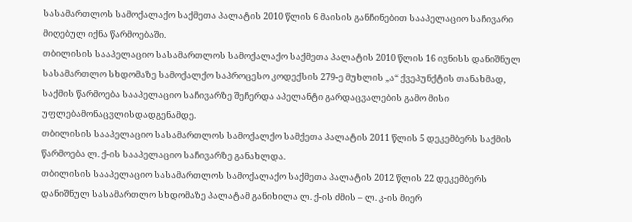სასამართლოს სამოქალაქო საქმეთა პალატის 2010 წლის 6 მაისის განჩინებით სააპელაციო საჩივარი მიღებულ იქნა წარმოებაში.
თბილისის სააპელაციო სასამართლოს სამოქალაქო საქმეთა პალატის 2010 წლის 16 ივნისს დანიშნულ სასამართლო სხდომაზე სამოქალქო საპროცესო კოდექსის 279-ე მუხლის „ა“ ქვეპუნქტის თანახმად, საქმის წარმოება სააპელაციო საჩივარზე შეჩერდა აპელანტი გარდაცვალების გამო მისი უფლებამონაცვლისდადგენამდე.
თბილისის სააპელაციო სასამართლოს სამოქალქო სამქეთა პალატის 2011 წლის 5 დეკემბერს საქმის წარმოება ლ. ქ-ის სააპელაციო საჩივარზე განახლდა.
თბილისის სააპელაციო სასამართლოს სამოქალაქო საქმეთა პალატის 2012 წლის 22 დეკემბერს დანიშნულ სასამართლო სხდომაზე პალატამ განიხილა ლ. ქ-ის ძმის – ლ. კ-ის მიერ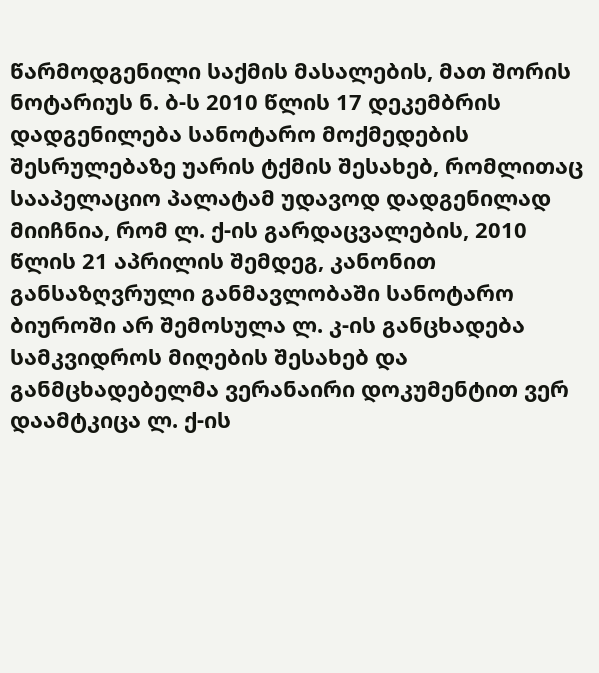წარმოდგენილი საქმის მასალების, მათ შორის ნოტარიუს ნ. ბ-ს 2010 წლის 17 დეკემბრის დადგენილება სანოტარო მოქმედების შესრულებაზე უარის ტქმის შესახებ, რომლითაც სააპელაციო პალატამ უდავოდ დადგენილად მიიჩნია, რომ ლ. ქ-ის გარდაცვალების, 2010 წლის 21 აპრილის შემდეგ, კანონით განსაზღვრული განმავლობაში სანოტარო ბიუროში არ შემოსულა ლ. კ-ის განცხადება სამკვიდროს მიღების შესახებ და განმცხადებელმა ვერანაირი დოკუმენტით ვერ დაამტკიცა ლ. ქ-ის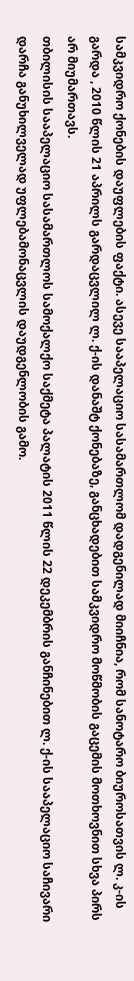სამკვიდრო ქონების დაუფლების ფაქტი. ასევე სააპელაციო სასამართლომ დადგენილად მიიჩნია, რომ სანოტარო ბიუროსათვის ლ. კ-ის გარდა , 2010 წლის 21 აპრილს გარდაცვლილ ლ. ქ-ის დანაშტ ქონებაზე, განცხადებით სამკვიდრო მოწმობის გაცემის მოთხოვნით სხვა პირს არ მიუმართავს.
თბილისის სააპელაციო სასამართლოს სამოქალქო საქმეტა პალატის 2011 წლის 22 დეკემბრის განჩინებით ლ. ქ-ის სააპელაციო საჩივარი დარჩა განუხილველად უფლებამონაცვლის დაუდგენლობის გამო.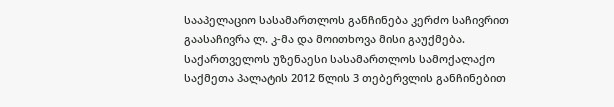სააპელაციო სასამართლოს განჩინება კერძო საჩივრით გაასაჩივრა ლ. კ-მა და მოითხოვა მისი გაუქმება.
საქართველოს უზენაესი სასამართლოს სამოქალაქო საქმეთა პალატის 2012 წლის 3 თებერვლის განჩინებით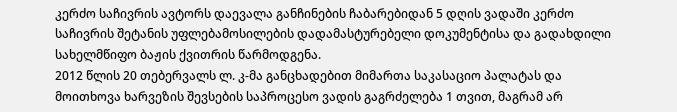კერძო საჩივრის ავტორს დაევალა განჩინების ჩაბარებიდან 5 დღის ვადაში კერძო საჩივრის შეტანის უფლებამოსილების დადამასტურებელი დოკუმენტისა და გადახდილი სახელმწიფო ბაჟის ქვითრის წარმოდგენა.
2012 წლის 20 თებერვალს ლ. კ-მა განცხადებით მიმართა საკასაციო პალატას და მოითხოვა ხარვეზის შევსების საპროცესო ვადის გაგრძელება 1 თვით, მაგრამ არ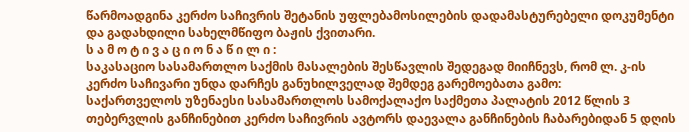წარმოადგინა კერძო საჩივრის შეტანის უფლებამოსილების დადამასტურებელი დოკუმენტი და გადახდილი სახელმწიფო ბაჟის ქვითარი.
ს ა მ ო ტ ი ვ ა ც ი ო ნ ა წ ი ლ ი :
საკასაციო სასამართლო საქმის მასალების შესწავლის შედეგად მიიჩნევს, რომ ლ. კ-ის კერძო საჩივარი უნდა დარჩეს განუხილველად შემდეგ გარემოებათა გამო:
საქართველოს უზენაესი სასამართლოს სამოქალაქო საქმეთა პალატის 2012 წლის 3 თებერვლის განჩინებით კერძო საჩივრის ავტორს დაევალა განჩინების ჩაბარებიდან 5 დღის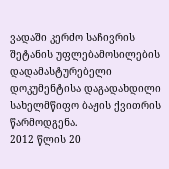ვადაში კერძო საჩივრის შეტანის უფლებამოსილების დადამასტურებელი დოკუმენტისა დაგადახდილი სახელმწიფო ბაჟის ქვითრის წარმოდგენა.
2012 წლის 20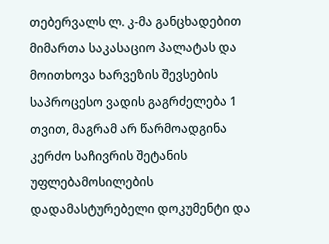თებერვალს ლ. კ-მა განცხადებით მიმართა საკასაციო პალატას და მოითხოვა ხარვეზის შევსების საპროცესო ვადის გაგრძელება 1 თვით, მაგრამ არ წარმოადგინა კერძო საჩივრის შეტანის უფლებამოსილების დადამასტურებელი დოკუმენტი და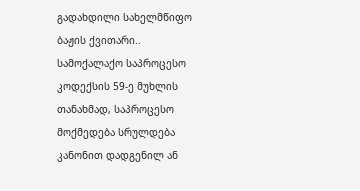გადახდილი სახელმწიფო ბაჟის ქვითარი..
სამოქალაქო საპროცესო კოდექსის 59-ე მუხლის თანახმად, საპროცესო მოქმედება სრულდება კანონით დადგენილ ან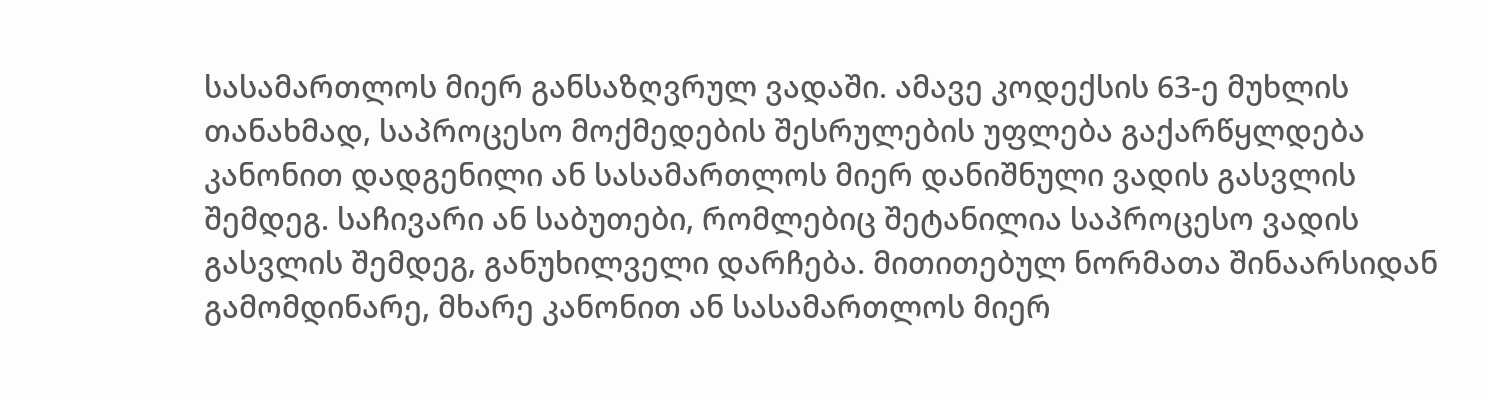სასამართლოს მიერ განსაზღვრულ ვადაში. ამავე კოდექსის 63-ე მუხლის თანახმად, საპროცესო მოქმედების შესრულების უფლება გაქარწყლდება კანონით დადგენილი ან სასამართლოს მიერ დანიშნული ვადის გასვლის შემდეგ. საჩივარი ან საბუთები, რომლებიც შეტანილია საპროცესო ვადის გასვლის შემდეგ, განუხილველი დარჩება. მითითებულ ნორმათა შინაარსიდან გამომდინარე, მხარე კანონით ან სასამართლოს მიერ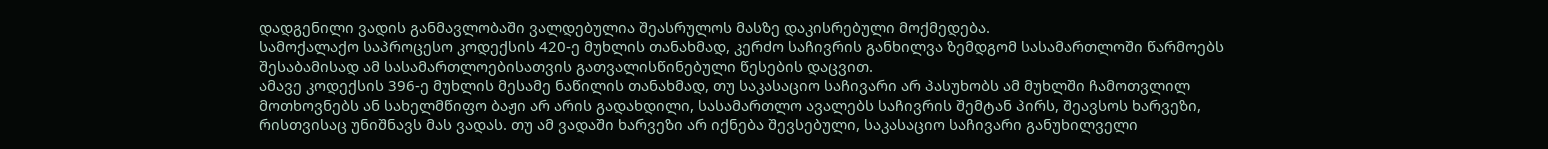დადგენილი ვადის განმავლობაში ვალდებულია შეასრულოს მასზე დაკისრებული მოქმედება.
სამოქალაქო საპროცესო კოდექსის 420-ე მუხლის თანახმად, კერძო საჩივრის განხილვა ზემდგომ სასამართლოში წარმოებს შესაბამისად ამ სასამართლოებისათვის გათვალისწინებული წესების დაცვით.
ამავე კოდექსის 396-ე მუხლის მესამე ნაწილის თანახმად, თუ საკასაციო საჩივარი არ პასუხობს ამ მუხლში ჩამოთვლილ მოთხოვნებს ან სახელმწიფო ბაჟი არ არის გადახდილი, სასამართლო ავალებს საჩივრის შემტან პირს, შეავსოს ხარვეზი, რისთვისაც უნიშნავს მას ვადას. თუ ამ ვადაში ხარვეზი არ იქნება შევსებული, საკასაციო საჩივარი განუხილველი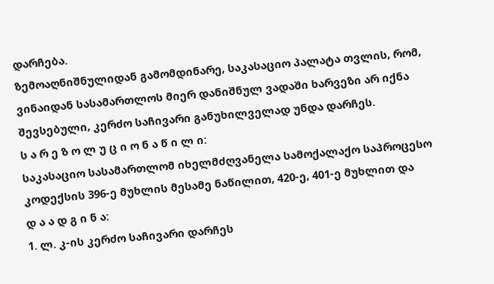დარჩება.
ზემოაღნიშნულიდან გამომდინარე, საკასაციო პალატა თვლის, რომ, ვინაიდან სასამართლოს მიერ დანიშნულ ვადაში ხარვეზი არ იქნა შევსებული, კერძო საჩივარი განუხილველად უნდა დარჩეს.
ს ა რ ე ზ ო ლ უ ც ი ო ნ ა წ ი ლ ი:
საკასაციო სასამართლომ იხელმძღვანელა სამოქალაქო საპროცესო კოდექსის 396-ე მუხლის მესამე ნაწილით, 420-ე, 401-ე მუხლით და
დ ა ა დ გ ი ნ ა:
1. ლ. კ-ის კერძო საჩივარი დარჩეს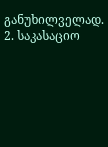განუხილველად.
2. საკასაციო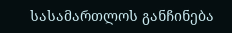სასამართლოს განჩინება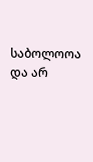საბოლოოა და არ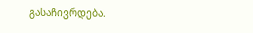გასაჩივრდება.